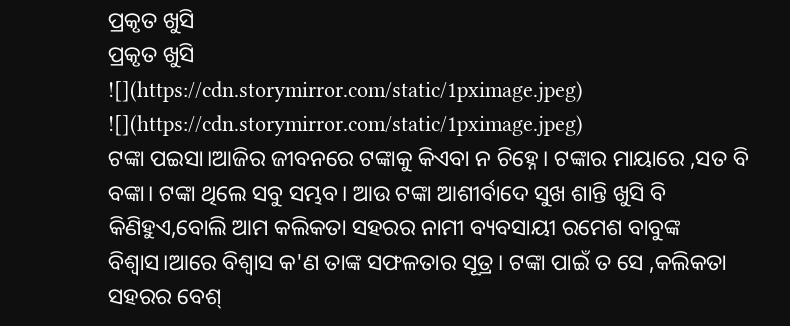ପ୍ରକୃତ ଖୁସି
ପ୍ରକୃତ ଖୁସି
![](https://cdn.storymirror.com/static/1pximage.jpeg)
![](https://cdn.storymirror.com/static/1pximage.jpeg)
ଟଙ୍କା ପଇସା।ଆଜିର ଜୀବନରେ ଟଙ୍କାକୁ କିଏବା ନ ଚିହ୍ନେ। ଟଙ୍କାର ମାୟାରେ ,ସତ ବି ବଙ୍କା। ଟଙ୍କା ଥିଲେ ସବୁ ସମ୍ଭବ। ଆଉ ଟଙ୍କା ଆଶୀର୍ବାଦେ ସୁଖ ଶାନ୍ତି ଖୁସି ବି କିଣିହୁଏ,ବୋଲି ଆମ କଲିକତା ସହରର ନାମୀ ବ୍ୟବସାୟୀ ରମେଶ ବାବୁଙ୍କ ବିଶ୍ୱାସ।ଆରେ ବିଶ୍ୱାସ କ'ଣ ତାଙ୍କ ସଫଳତାର ସୂତ୍ର। ଟଙ୍କା ପାଇଁ ତ ସେ ,କଲିକତା ସହରର ବେଶ୍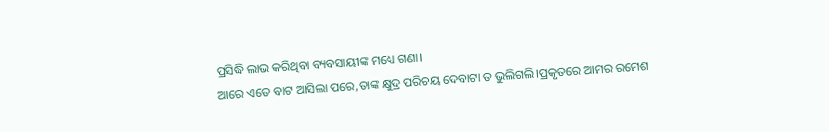ପ୍ରସିଦ୍ଧି ଲାଭ କରିଥିବା ବ୍ୟବସାୟୀଙ୍କ ମଧ୍ୟେ ଗଣା।
ଆରେ ଏତେ ବାଟ ଆସିଲା ପରେ,ତାଙ୍କ କ୍ଷୁଦ୍ର ପରିଚୟ ଦେବାଟା ତ ଭୁଲିଗଲି।ପ୍ରକୃତରେ ଆମର ରମେଶ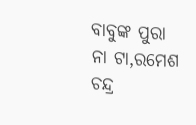ବାବୁଙ୍କ ପୁରା ନା ଟା,ରମେଶ ଚନ୍ଦ୍ର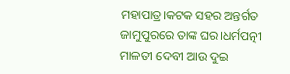ମହାପାତ୍ର।କଟକ ସହର ଅନ୍ତର୍ଗତ ଜାମୁପୁରରେ ତାଙ୍କ ଘର।ଧର୍ମପତ୍ନୀ ମାଳତୀ ଦେବୀ ଆଉ ଦୁଇ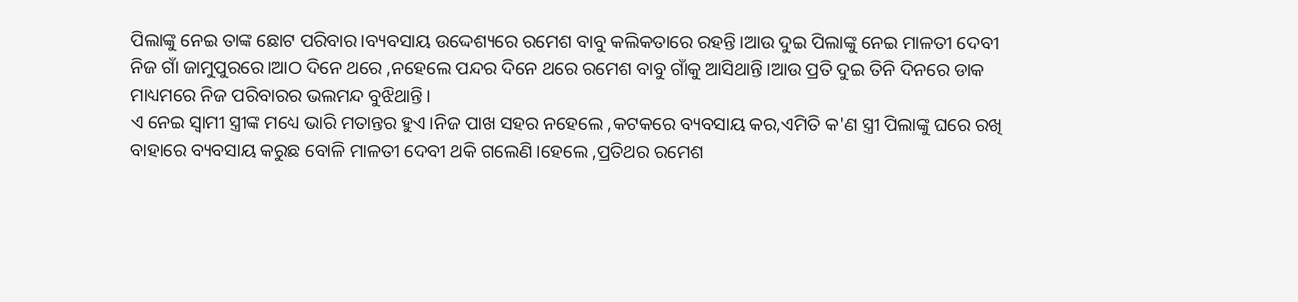ପିଲାଙ୍କୁ ନେଇ ତାଙ୍କ ଛୋଟ ପରିବାର।ବ୍ୟବସାୟ ଉଦ୍ଦେଶ୍ୟରେ ରମେଶ ବାବୁ କଲିକତାରେ ରହନ୍ତି।ଆଉ ଦୁଇ ପିଲାଙ୍କୁ ନେଇ ମାଳତୀ ଦେବୀ ନିଜ ଗାଁ ଜାମୁପୁରରେ।ଆଠ ଦିନେ ଥରେ ,ନହେଲେ ପନ୍ଦର ଦିନେ ଥରେ ରମେଶ ବାବୁ ଗାଁକୁ ଆସିଥାନ୍ତି।ଆଉ ପ୍ରତି ଦୁଇ ତିନି ଦିନରେ ଡାକ ମାଧ୍ୟମରେ ନିଜ ପରିବାରର ଭଲମନ୍ଦ ବୁଝିଥାନ୍ତି।
ଏ ନେଇ ସ୍ୱାମୀ ସ୍ତ୍ରୀଙ୍କ ମଧ୍ୟେ ଭାରି ମତାନ୍ତର ହୁଏ।ନିଜ ପାଖ ସହର ନହେଲେ ,କଟକରେ ବ୍ୟବସାୟ କର,ଏମିତି କ'ଣ ସ୍ତ୍ରୀ ପିଲାଙ୍କୁ ଘରେ ରଖି ବାହାରେ ବ୍ୟବସାୟ କରୁଛ ବୋଳି ମାଳତୀ ଦେବୀ ଥକି ଗଲେଣି।ହେଲେ ,ପ୍ରତିଥର ରମେଶ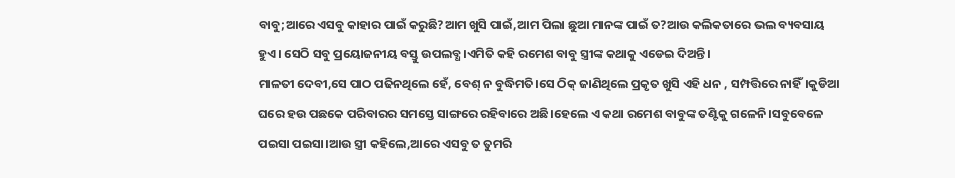ବାବୁ;ଆରେ ଏସବୁ କାହାର ପାଇଁ କରୁଛି?ଆମ ଖୁସି ପାଇଁ,ଆମ ପିଲା ଛୁଆ ମାନଙ୍କ ପାଇଁ ତ?ଆଉ କଲିକତାରେ ଭଲ ବ୍ୟବସାୟ ହୁଏ। ସେଠି ସବୁ ପ୍ରୟୋଜନୀୟ ବସ୍ତୁ ଉପଲବ୍ଧ।ଏମିତି କହି ରମେଶ ବାବୁ ସ୍ତ୍ରୀଙ୍କ କଥାକୁ ଏଡେଇ ଦିଅନ୍ତି।
ମାଳତୀ ଦେବୀ,ସେ ପାଠ ପଢିନଥିଲେ ହେଁ, ବେଶ୍ ନ ବୁଦ୍ଧିମତି।ସେ ଠିକ୍ ଜାଣିଥିଲେ ପ୍ରକୃତ ଖୁସି ଏହି ଧନ , ସମ୍ପତ୍ତିରେ ନାହିଁ।କୁଡିଆ ଘରେ ହଉ ପଛକେ ପରିବାରର ସମସ୍ତେ ସାଙ୍ଗରେ ରହିବାରେ ଅଛି।ହେଲେ ଏ କଥା ରମେଶ ବାବୁଙ୍କ ତଣ୍ଟିକୁ ଗଳେନି।ସବୁବେଳେ ପଇସା ପଇସା।ଆଉ ସ୍ତ୍ରୀ କହିଲେ,ଆରେ ଏସବୁ ତ ତୁମରି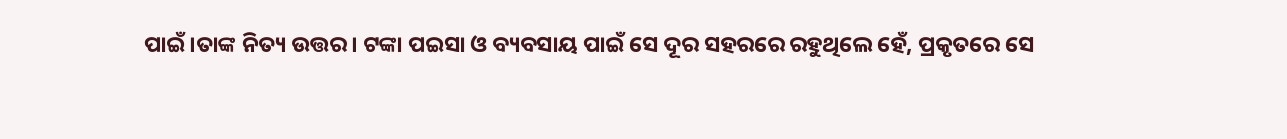ପାଇଁ।ତାଙ୍କ ନିତ୍ୟ ଉତ୍ତର। ଟଙ୍କା ପଇସା ଓ ବ୍ୟବସାୟ ପାଇଁ ସେ ଦୂର ସହରରେ ରହୁଥିଲେ ହେଁ, ପ୍ରକୃତରେ ସେ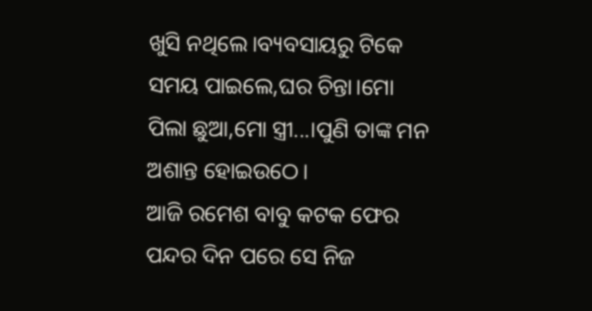ଖୁସି ନଥିଲେ।ବ୍ୟବସାୟରୁ ଟିକେ ସମୟ ପାଇଲେ,ଘର ଚିନ୍ତା।ମୋ ପିଲା ଛୁଆ,ମୋ ସ୍ତ୍ରୀ...।ପୁଣି ତାଙ୍କ ମନ ଅଶାନ୍ତ ହୋଇଉଠେ।
ଆଜି ରମେଶ ବାବୁ କଟକ ଫେର
ପନ୍ଦର ଦିନ ପରେ ସେ ନିଜ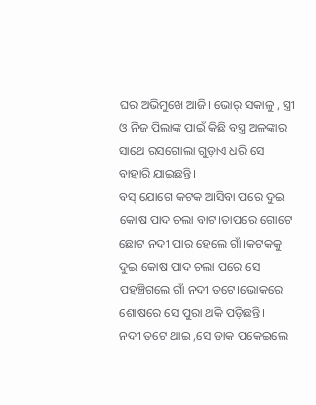ଘର ଅଭିମୁଖେ ଆଜି। ଭୋର୍ ସକାଳୁ , ସ୍ତ୍ରୀ ଓ ନିଜ ପିଲାଙ୍କ ପାଇଁ କିଛି ବସ୍ତ୍ର ଅଳଙ୍କାର ସାଥେ ରସଗୋଲା ଗୁଡ଼ାଏ ଧରି ସେ ବାହାରି ଯାଇଛନ୍ତି।
ବସ୍ ଯୋଗେ କଟକ ଆସିବା ପରେ ଦୁଇ କୋଷ ପାଦ ଚଲା ବାଟ।ତାପରେ ଗୋଟେ ଛୋଟ ନଦୀ ପାର ହେଲେ ଗାଁ।କଟକକୁ ଦୁଇ କୋଷ ପାଦ ଚଲା ପରେ ସେ ପହଞ୍ଚିଗଲେ ଗାଁ ନଦୀ ତଟେ।ଭୋକରେ ଶୋଷରେ ସେ ପୁରା ଥକି ପଡ଼ିଛନ୍ତି।
ନଦୀ ତଟେ ଥାଇ ,ସେ ଡାକ ପକେଇଲେ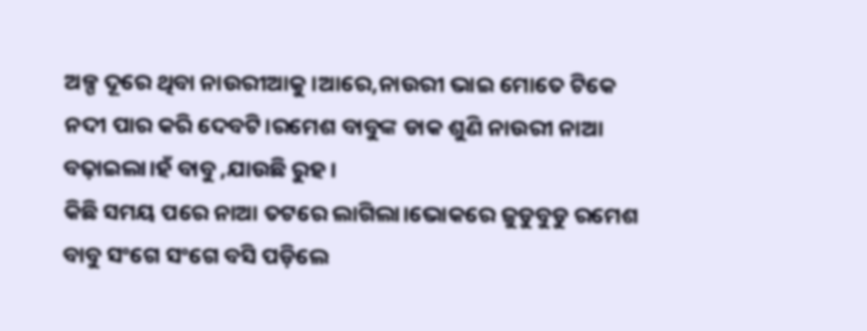ଅଳ୍ପ ଦୂରେ ଥିବା ନାଉରୀଆକୁ।ଆରେ,ନାଉରୀ ଭାଇ ମୋତେ ଟିକେ ନଦୀ ପାର କରି ଦେବଟି।ରମେଶ ବାବୁଙ୍କ ଡାକ ଶୁଣି ନାଉରୀ ନାଆ ବଢ଼ାଇଲା।ହଁ ବାବୁ ,ଯାଉଛି ରୁହ।
କିଛି ସମୟ ପରେ ନାଆ ତଟରେ ଲାଗିଲା।ଭୋକରେ ଜୁଡୁବୁଡୁ ରମେଶ ବାବୁ ସଂଗେ ସଂଗେ ବସି ପଡ଼ିଲେ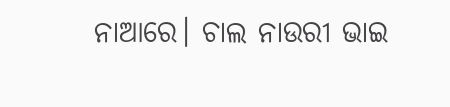ନାଆରେ। ଚାଲ ନାଉରୀ ଭାଇ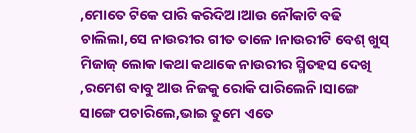,ମୋତେ ଟିକେ ପାରି କରିଦିଅ।ଆଉ ନୌକାଟି ବଢି ଚାଲିଲା,ସେ ନାଉରୀର ଗୀତ ତାଳେ।ନାଉରୀଟି ବେଶ୍ ଖୁସ୍ ମିଜାଜ୍ ଲୋକ।କଥା କଥାକେ ନାଉରୀର ସ୍ମିତହସ ଦେଖି ,ରମେଶ ବାବୁ ଆଉ ନିଜକୁ ରୋକି ପାରିଲେନି।ସାଙ୍ଗେ ସାଙ୍ଗେ ପଚାରିଲେ,ଭାଇ ତୁମେ ଏତେ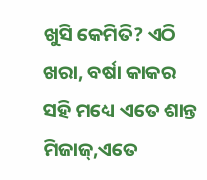ଖୁସି କେମିତି? ଏଠି ଖରା, ବର୍ଷା କାକର ସହି ମଧ୍ୟେ ଏତେ ଶାନ୍ତ ମିଜାଜ୍,ଏତେ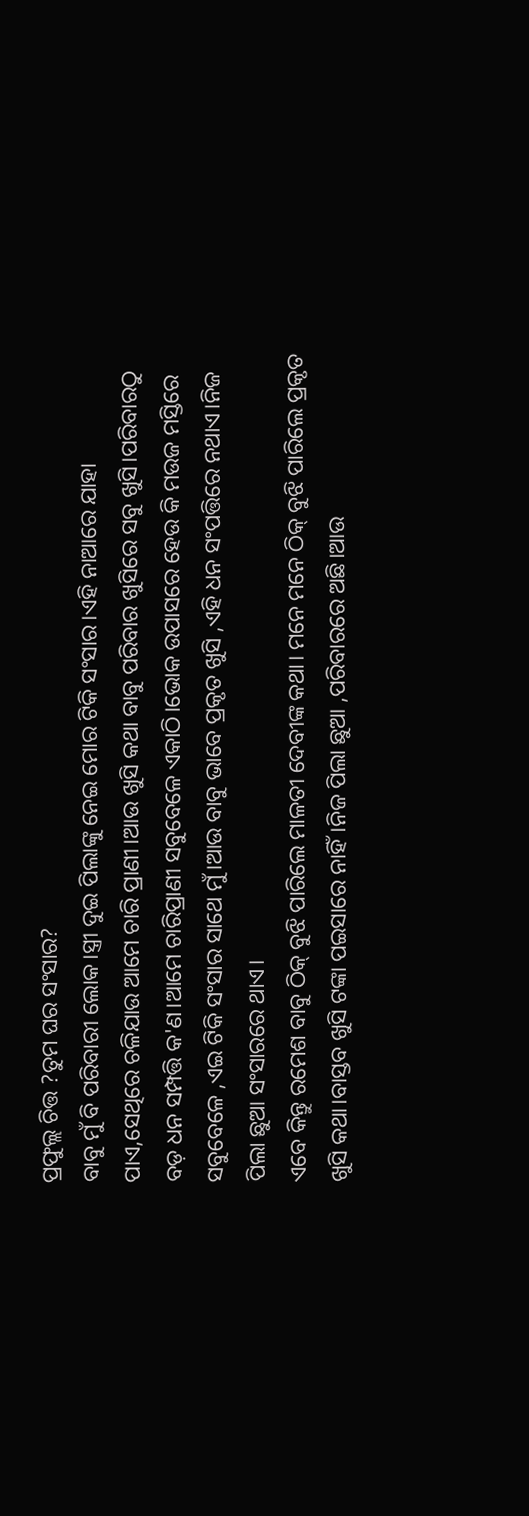ପ୍ରଫୁଲ୍ଲ ଚିତ୍ତ ?ତୁମ ଘର ସଂସାର?
ବାବୁ ମୁଁ ବି ପରିବାରୀ ଲୋକ।ସ୍ତ୍ରୀ ଦୁଇ ପିଲାଙ୍କୁ ନେଇ ମୋର ଟିକି ସଂସାର।ଏହି ନାଆରେ ଯାହା ପାଏ,ସେଥିରେ ଚଳିଯାଉ ଆମେ ଚାରି ପ୍ରାଣୀ।ଆଉ ଖୁସି କଥା ବାବୁ ପରିବାର ଖୁସିରେ ସବୁ ଖୁସି।ପରିବାରଠୁ ବଡ଼ ଧନ ସମ୍ପତ୍ତି କ'ଣ।ଆମେ ଚାରିପ୍ରାଣୀ ସବୁବେଳେ ଏକାଠି।ଭୋକ ଉପାସରେ ହେଉ କି ମଉଜ ମସ୍ତିରେ ସବୁବେଳେ ,ଏଇ ଟିକି ସଂସାର ସାଥେ ମୁଁ।ଆଉ ବାବୁ ଭାବେ ପ୍ରକୃତ ଖୁସି ,ଏହି ଧନ ସଂପତ୍ତିରେ ନଥାଏ।ନିଜ ପିଲା ଛୁଆ ସଂସାରରେ ଥାଏ।
ଏବେ କିନ୍ତୁ ରମେଶ ବାବୁ ଠିକ୍ ବୁଝି ପାରିଲେ ମାଳତୀ ଦେବୀଙ୍କ କଥା। ମନେ ମନେ ଠିକ୍ ବୁଝି ପାରିଲେ ପ୍ରକୃତ ଖୁସି କଥା।ବାସ୍ତବ ଖୁସି ଟଙ୍କା ପଇସାରେ ନାହିଁ।ନିଜ ପିଲା ଛୁଆ ,ପରିବାରରେ ଅଛି।ଆଉ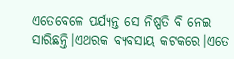ଏତେବେଳେ ପର୍ଯ୍ୟନ୍ତ ସେ ନିଷ୍ପତି ବି ନେଇ ସାରିଛନ୍ତି।ଏଥରକ ବ୍ୟବସାୟ କଟକରେ।ଏତେ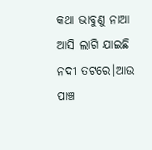କଥା ଭାବୁଣୁ ନାଆ ଆସି ଲାଗି ଯାଇଛି ନଦୀ ତଟରେ।ଆଉ ପାଞ୍ଚ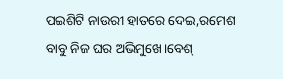ପଇଶିଟି ନାଉରୀ ହାତରେ ଦେଇ,ରମେଶ ବାବୁ ନିଜ ଘର ଅଭିମୁଖେ।ବେଶ୍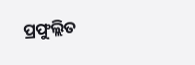ପ୍ରଫୁଲ୍ଲିତ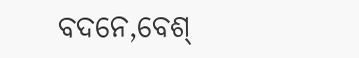ବଦନେ,ବେଶ୍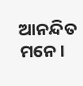ଆନନ୍ଦିତ ମନେ।